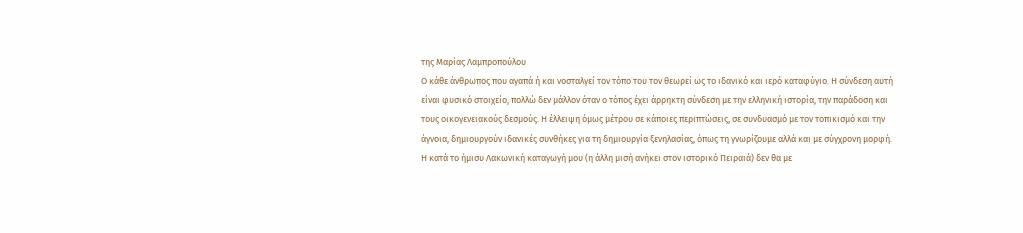της Μαρίας Λαμπροπούλου
Ο κάθε άνθρωπος που αγαπά ή και νοσταλγεί τον τόπο του τον θεωρεί ως το ιδανικό και ιερό καταφύγιο. Η σύνδεση αυτή είναι φυσικό στοιχείο, πολλώ δεν μάλλον όταν ο τόπος έχει άρρηκτη σύνδεση με την ελληνική ιστορία, την παράδοση και τους οικογενειακούς δεσμούς. Η έλλειψη όμως μέτρου σε κάποιες περιπτώσεις, σε συνδυασμό με τον τοπικισμό και την άγνοια, δημιουργούν ιδανικές συνθήκες για τη δημιουργία ξενηλασίας, όπως τη γνωρίζουμε αλλά και με σύγχρονη μορφή.
Η κατά το ήμισυ Λακωνική καταγωγή μου (η άλλη μισή ανήκει στον ιστορικό Πειραιά) δεν θα με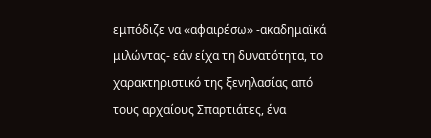εμπόδιζε να «αφαιρέσω» -ακαδημαϊκά μιλώντας- εάν είχα τη δυνατότητα, το χαρακτηριστικό της ξενηλασίας από τους αρχαίους Σπαρτιάτες, ένα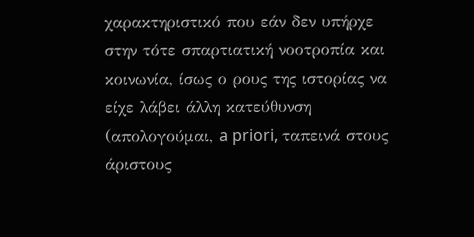χαρακτηριστικό που εάν δεν υπήρχε στην τότε σπαρτιατική νοοτροπία και κοινωνία, ίσως ο ρους της ιστορίας να είχε λάβει άλλη κατεύθυνση (απολογούμαι, a priori, ταπεινά στους άριστους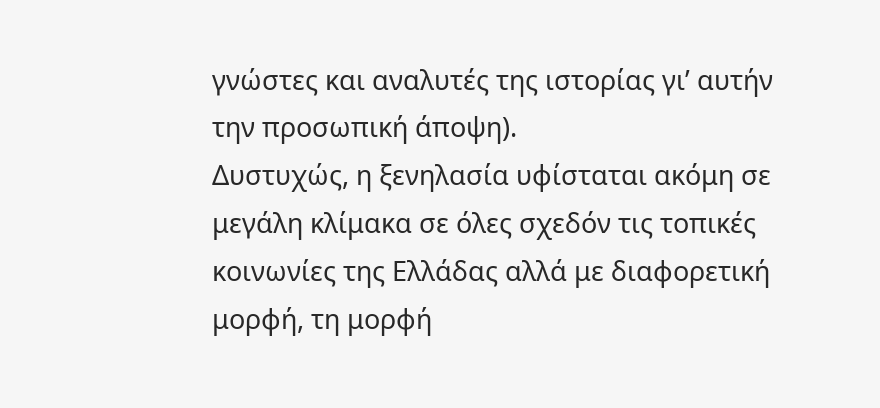γνώστες και αναλυτές της ιστορίας γι’ αυτήν την προσωπική άποψη).
Δυστυχώς, η ξενηλασία υφίσταται ακόμη σε μεγάλη κλίμακα σε όλες σχεδόν τις τοπικές κοινωνίες της Ελλάδας αλλά με διαφορετική μορφή, τη μορφή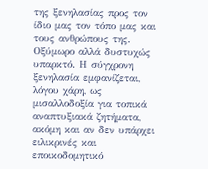της ξενηλασίας προς τον ίδιο μας τον τόπο μας και τους ανθρώπους της. Οξύμωρο αλλά δυστυχώς υπαρκτό. Η σύγχρονη ξενηλασία εμφανίζεται, λόγου χάρη, ως μισαλλοδοξία για τοπικά αναπτυξιακά ζητήματα, ακόμη και αν δεν υπάρχει ειλικρινές και εποικοδομητικό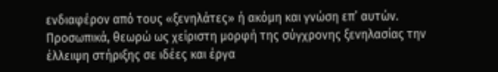ενδιαφέρον από τους «ξενηλάτες» ή ακόμη και γνώση επ’ αυτών.
Προσωπικά, θεωρώ ως χείριστη μορφή της σύγχρονης ξενηλασίας την έλλειψη στήριξης σε ιδέες και έργα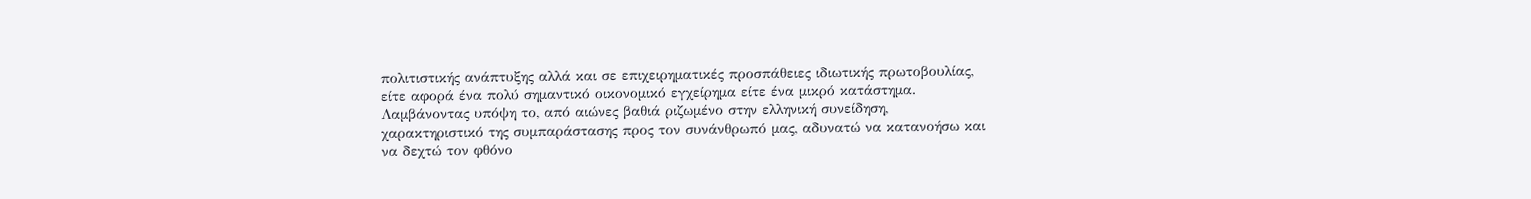πολιτιστικής ανάπτυξης αλλά και σε επιχειρηματικές προσπάθειες ιδιωτικής πρωτοβουλίας, είτε αφορά ένα πολύ σημαντικό οικονομικό εγχείρημα είτε ένα μικρό κατάστημα. Λαμβάνοντας υπόψη το, από αιώνες βαθιά ριζωμένο στην ελληνική συνείδηση, χαρακτηριστικό της συμπαράστασης προς τον συνάνθρωπό μας, αδυνατώ να κατανοήσω και να δεχτώ τον φθόνο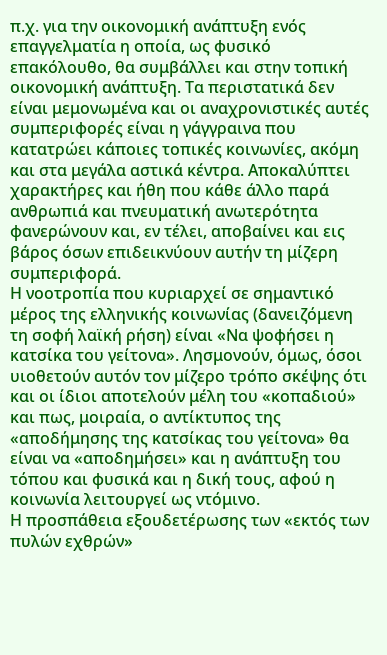π.χ. για την οικονομική ανάπτυξη ενός επαγγελματία η οποία, ως φυσικό επακόλουθο, θα συμβάλλει και στην τοπική οικονομική ανάπτυξη. Τα περιστατικά δεν είναι μεμονωμένα και οι αναχρονιστικές αυτές συμπεριφορές είναι η γάγγραινα που κατατρώει κάποιες τοπικές κοινωνίες, ακόμη και στα μεγάλα αστικά κέντρα. Αποκαλύπτει χαρακτήρες και ήθη που κάθε άλλο παρά ανθρωπιά και πνευματική ανωτερότητα φανερώνουν και, εν τέλει, αποβαίνει και εις βάρος όσων επιδεικνύουν αυτήν τη μίζερη συμπεριφορά.
Η νοοτροπία που κυριαρχεί σε σημαντικό μέρος της ελληνικής κοινωνίας (δανειζόμενη τη σοφή λαϊκή ρήση) είναι «Να ψοφήσει η κατσίκα του γείτονα». Λησμονούν, όμως, όσοι υιοθετούν αυτόν τον μίζερο τρόπο σκέψης ότι και οι ίδιοι αποτελούν μέλη του «κοπαδιού» και πως, μοιραία, ο αντίκτυπος της «αποδήμησης της κατσίκας του γείτονα» θα είναι να «αποδημήσει» και η ανάπτυξη του τόπου και φυσικά και η δική τους, αφού η κοινωνία λειτουργεί ως ντόμινο.
Η προσπάθεια εξουδετέρωσης των «εκτός των πυλών εχθρών»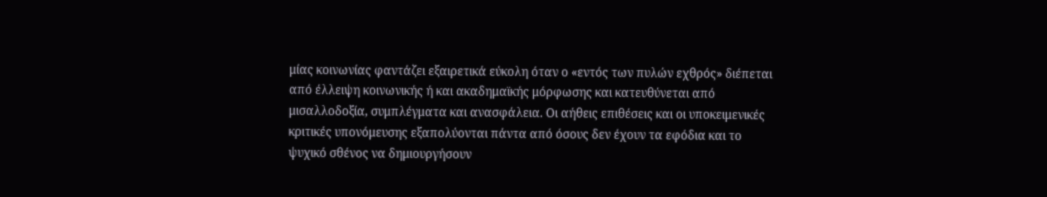μίας κοινωνίας φαντάζει εξαιρετικά εύκολη όταν ο «εντός των πυλών εχθρός» διέπεται από έλλειψη κοινωνικής ή και ακαδημαϊκής μόρφωσης και κατευθύνεται από μισαλλοδοξία, συμπλέγματα και ανασφάλεια. Οι αήθεις επιθέσεις και οι υποκειμενικές κριτικές υπονόμευσης εξαπολύονται πάντα από όσους δεν έχουν τα εφόδια και το ψυχικό σθένος να δημιουργήσουν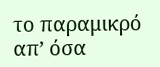το παραμικρό απ’ όσα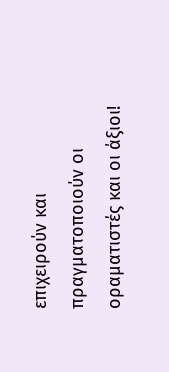επιχειρούν και πραγματοποιούν οι οραματιστές και οι άξιοι!